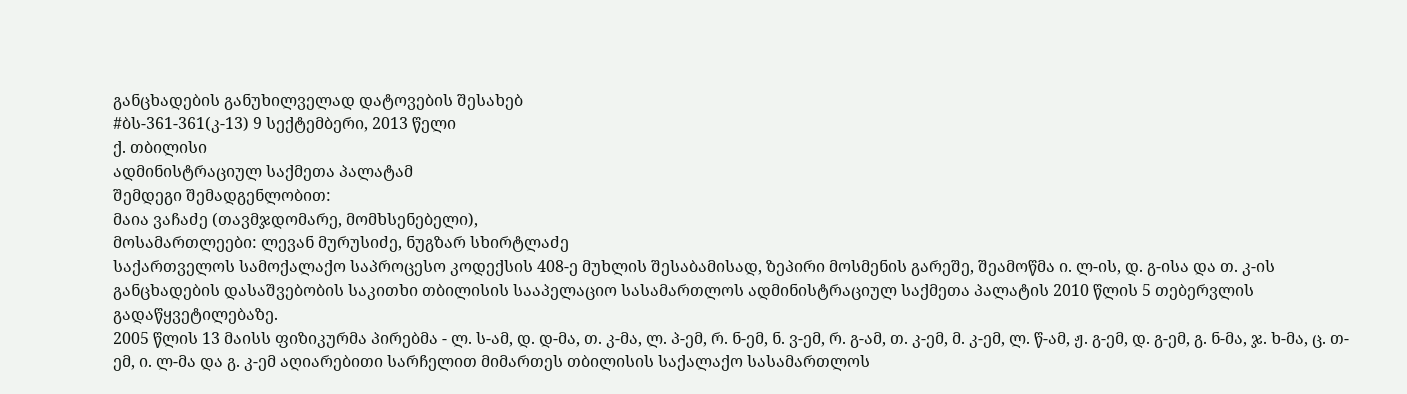განცხადების განუხილველად დატოვების შესახებ
#ბს-361-361(კ-13) 9 სექტემბერი, 2013 წელი
ქ. თბილისი
ადმინისტრაციულ საქმეთა პალატამ
შემდეგი შემადგენლობით:
მაია ვაჩაძე (თავმჯდომარე, მომხსენებელი),
მოსამართლეები: ლევან მურუსიძე, ნუგზარ სხირტლაძე
საქართველოს სამოქალაქო საპროცესო კოდექსის 408-ე მუხლის შესაბამისად, ზეპირი მოსმენის გარეშე, შეამოწმა ი. ლ-ის, დ. გ-ისა და თ. კ-ის განცხადების დასაშვებობის საკითხი თბილისის სააპელაციო სასამართლოს ადმინისტრაციულ საქმეთა პალატის 2010 წლის 5 თებერვლის გადაწყვეტილებაზე.
2005 წლის 13 მაისს ფიზიკურმა პირებმა - ლ. ს-ამ, დ. დ-მა, თ. კ-მა, ლ. პ-ემ, რ. ნ-ემ, ნ. ვ-ემ, რ. გ-ამ, თ. კ-ემ, მ. კ-ემ, ლ. წ-ამ, ჟ. გ-ემ, დ. გ-ემ, გ. ნ-მა, ჯ. ხ-მა, ც. თ-ემ, ი. ლ-მა და გ. კ-ემ აღიარებითი სარჩელით მიმართეს თბილისის საქალაქო სასამართლოს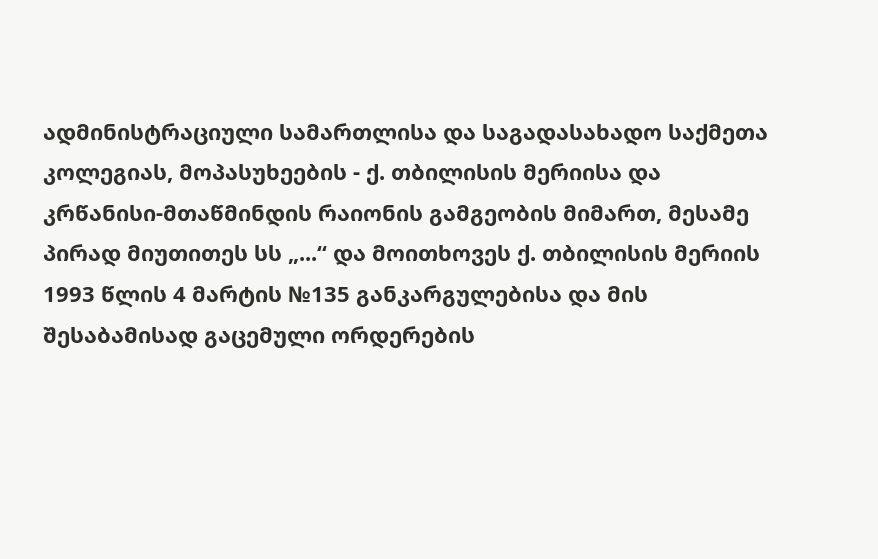ადმინისტრაციული სამართლისა და საგადასახადო საქმეთა კოლეგიას, მოპასუხეების - ქ. თბილისის მერიისა და კრწანისი-მთაწმინდის რაიონის გამგეობის მიმართ, მესამე პირად მიუთითეს სს „...“ და მოითხოვეს ქ. თბილისის მერიის 1993 წლის 4 მარტის №135 განკარგულებისა და მის შესაბამისად გაცემული ორდერების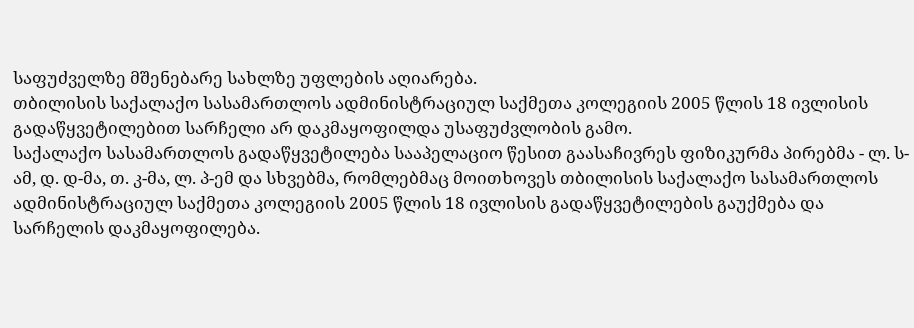საფუძველზე მშენებარე სახლზე უფლების აღიარება.
თბილისის საქალაქო სასამართლოს ადმინისტრაციულ საქმეთა კოლეგიის 2005 წლის 18 ივლისის გადაწყვეტილებით სარჩელი არ დაკმაყოფილდა უსაფუძვლობის გამო.
საქალაქო სასამართლოს გადაწყვეტილება სააპელაციო წესით გაასაჩივრეს ფიზიკურმა პირებმა - ლ. ს-ამ, დ. დ-მა, თ. კ-მა, ლ. პ-ემ და სხვებმა, რომლებმაც მოითხოვეს თბილისის საქალაქო სასამართლოს ადმინისტრაციულ საქმეთა კოლეგიის 2005 წლის 18 ივლისის გადაწყვეტილების გაუქმება და სარჩელის დაკმაყოფილება.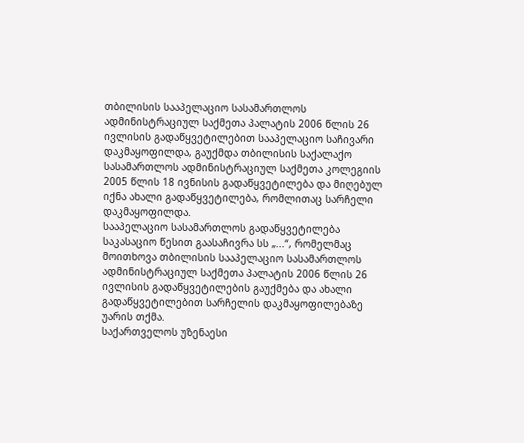თბილისის სააპელაციო სასამართლოს ადმინისტრაციულ საქმეთა პალატის 2006 წლის 26 ივლისის გადაწყვეტილებით სააპელაციო საჩივარი დაკმაყოფილდა, გაუქმდა თბილისის საქალაქო სასამართლოს ადმინისტრაციულ საქმეთა კოლეგიის 2005 წლის 18 ივნისის გადაწყვეტილება და მიღებულ იქნა ახალი გადაწყვეტილება, რომლითაც სარჩელი დაკმაყოფილდა.
სააპელაციო სასამართლოს გადაწყვეტილება საკასაციო წესით გაასაჩივრა სს „...“, რომელმაც მოითხოვა თბილისის სააპელაციო სასამართლოს ადმინისტრაციულ საქმეთა პალატის 2006 წლის 26 ივლისის გადაწყვეტილების გაუქმება და ახალი გადაწყვეტილებით სარჩელის დაკმაყოფილებაზე უარის თქმა.
საქართველოს უზენაესი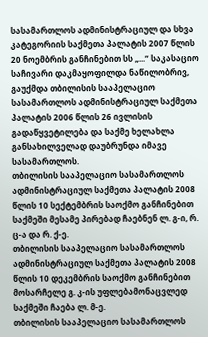სასამართლოს ადმინისტრაციულ და სხვა კატეგორიის საქმეთა პალატის 2007 წლის 20 ნოემბრის განჩინებით სს „...“ საკასაციო საჩივარი დაკმაყოფილდა ნაწილობრივ, გაუქმდა თბილისის სააპელაციო სასამართლოს ადმინისტრაციულ საქმეთა პალატის 2006 წლის 26 ივლისის გადაწყვეტილება და საქმე ხელახლა განსახილველად დაუბრუნდა იმავე სასამართლოს.
თბილისის სააპელაციო სასამართლოს ადმინისტრაციულ საქმეთა პალატის 2008 წლის 10 სექტემბრის საოქმო განჩინებით საქმეში მესამე პირებად ჩაებნენ ლ. გ-ი, რ. ც-ა და რ. ქ-ე.
თბილისის სააპელაციო სასამართლოს ადმინისტრაციულ საქმეთა პალატის 2008 წლის 10 დეკემბრის საოქმო განჩინებით მოსარჩელე გ. კ-ის უფლებამონაცვლედ საქმეში ჩაება ლ. მ-ე.
თბილისის სააპელაციო სასამართლოს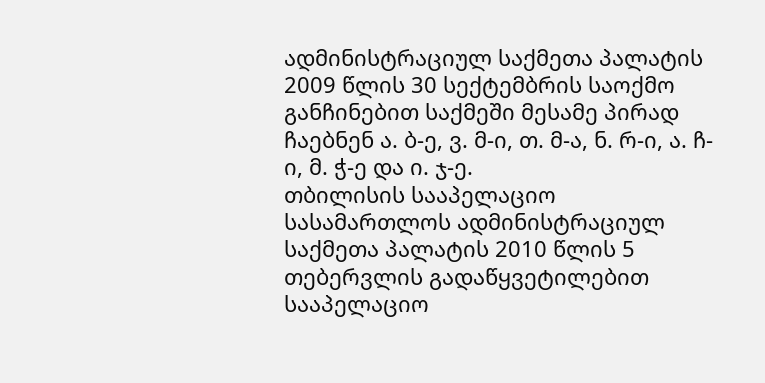ადმინისტრაციულ საქმეთა პალატის 2009 წლის 30 სექტემბრის საოქმო განჩინებით საქმეში მესამე პირად ჩაებნენ ა. ბ-ე, ვ. მ-ი, თ. მ-ა, ნ. რ-ი, ა. ჩ-ი, მ. ჭ-ე და ი. ჯ-ე.
თბილისის სააპელაციო სასამართლოს ადმინისტრაციულ საქმეთა პალატის 2010 წლის 5 თებერვლის გადაწყვეტილებით სააპელაციო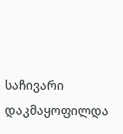საჩივარი დაკმაყოფილდა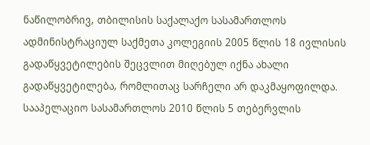ნაწილობრივ, თბილისის საქალაქო სასამართლოს ადმინისტრაციულ საქმეთა კოლეგიის 2005 წლის 18 ივლისის გადაწყვეტილების შეცვლით მიღებულ იქნა ახალი გადაწყვეტილება, რომლითაც სარჩელი არ დაკმაყოფილდა.
სააპელაციო სასამართლოს 2010 წლის 5 თებერვლის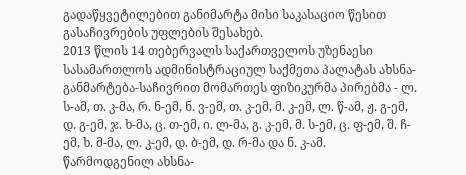გადაწყვეტილებით განიმარტა მისი საკასაციო წესით გასაჩივრების უფლების შესახებ.
2013 წლის 14 თებერვალს საქართველოს უზენაესი სასამართლოს ადმინისტრაციულ საქმეთა პალატას ახსნა-განმარტება-საჩივრით მომართეს ფიზიკურმა პირებმა - ლ. ს-ამ, თ. კ-მა, რ. ნ-ემ, ნ. ვ-ემ, თ. კ-ემ, მ. კ-ემ, ლ. წ-ამ, ჟ. გ-ემ, დ. გ-ემ, ჯ. ხ-მა, ც. თ-ემ, ი. ლ-მა, გ. კ-ემ, მ. ს-ემ, ც. ფ-ემ, შ. ჩ-ემ, ხ. მ-მა, ლ. კ-ემ, დ. ბ-ემ, დ. რ-მა და ნ. კ-ამ.
წარმოდგენილ ახსნა-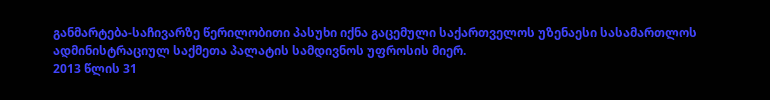განმარტება-საჩივარზე წერილობითი პასუხი იქნა გაცემული საქართველოს უზენაესი სასამართლოს ადმინისტრაციულ საქმეთა პალატის სამდივნოს უფროსის მიერ.
2013 წლის 31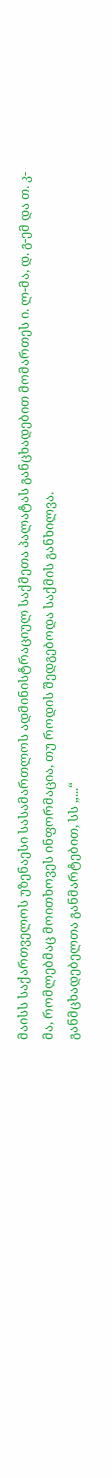მაისს საქართველოს უზენაესი სასამართლოს ადმინისტრაციულ საქმეთა პალატას განცხადებით მომართეს ი. ლ-მა, დ. გ-ემ და თ. კ-მა, რომლებმაც მოითხოვეს ინფორმაცია, თუ როდის შედგებოდა საქმის განხილვა.
განმცხადებელთა განმარტებით, სს „...“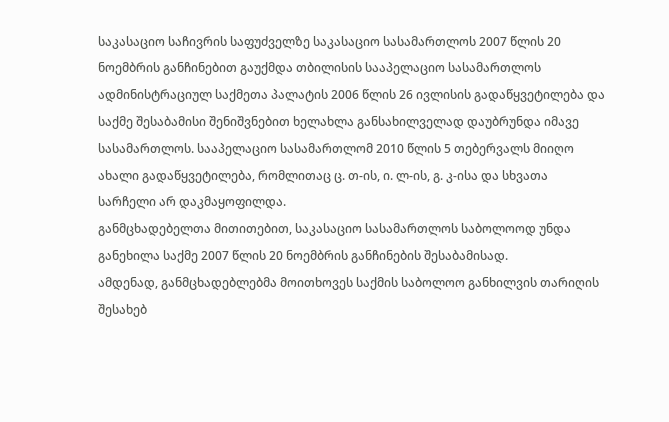საკასაციო საჩივრის საფუძველზე საკასაციო სასამართლოს 2007 წლის 20 ნოემბრის განჩინებით გაუქმდა თბილისის სააპელაციო სასამართლოს ადმინისტრაციულ საქმეთა პალატის 2006 წლის 26 ივლისის გადაწყვეტილება და საქმე შესაბამისი შენიშვნებით ხელახლა განსახილველად დაუბრუნდა იმავე სასამართლოს. სააპელაციო სასამართლომ 2010 წლის 5 თებერვალს მიიღო ახალი გადაწყვეტილება, რომლითაც ც. თ-ის, ი. ლ-ის, გ. კ-ისა და სხვათა სარჩელი არ დაკმაყოფილდა.
განმცხადებელთა მითითებით, საკასაციო სასამართლოს საბოლოოდ უნდა განეხილა საქმე 2007 წლის 20 ნოემბრის განჩინების შესაბამისად.
ამდენად, განმცხადებლებმა მოითხოვეს საქმის საბოლოო განხილვის თარიღის შესახებ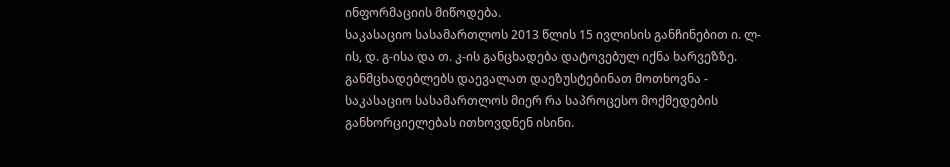ინფორმაციის მიწოდება.
საკასაციო სასამართლოს 2013 წლის 15 ივლისის განჩინებით ი. ლ-ის, დ. გ-ისა და თ. კ-ის განცხადება დატოვებულ იქნა ხარვეზზე. განმცხადებლებს დაევალათ დაეზუსტებინათ მოთხოვნა - საკასაციო სასამართლოს მიერ რა საპროცესო მოქმედების განხორციელებას ითხოვდნენ ისინი.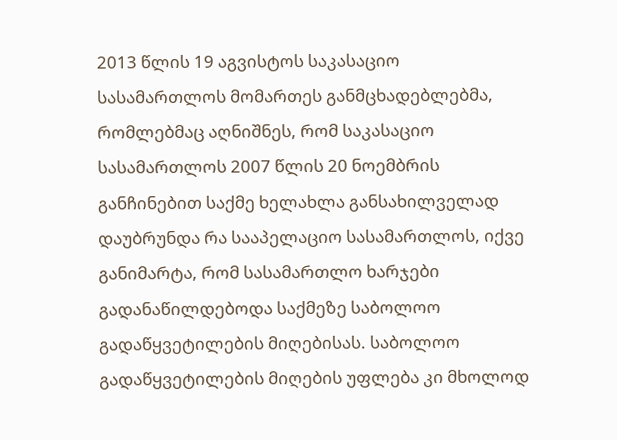2013 წლის 19 აგვისტოს საკასაციო სასამართლოს მომართეს განმცხადებლებმა, რომლებმაც აღნიშნეს, რომ საკასაციო სასამართლოს 2007 წლის 20 ნოემბრის განჩინებით საქმე ხელახლა განსახილველად დაუბრუნდა რა სააპელაციო სასამართლოს, იქვე განიმარტა, რომ სასამართლო ხარჯები გადანაწილდებოდა საქმეზე საბოლოო გადაწყვეტილების მიღებისას. საბოლოო გადაწყვეტილების მიღების უფლება კი მხოლოდ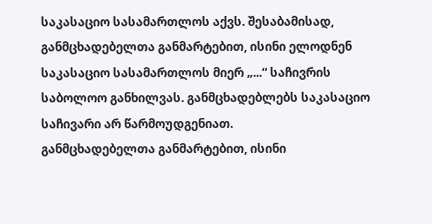საკასაციო სასამართლოს აქვს. შესაბამისად, განმცხადებელთა განმარტებით, ისინი ელოდნენ საკასაციო სასამართლოს მიერ „...“ საჩივრის საბოლოო განხილვას. განმცხადებლებს საკასაციო საჩივარი არ წარმოუდგენიათ.
განმცხადებელთა განმარტებით, ისინი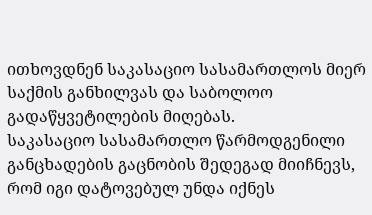ითხოვდნენ საკასაციო სასამართლოს მიერ საქმის განხილვას და საბოლოო გადაწყვეტილების მიღებას.
საკასაციო სასამართლო წარმოდგენილი განცხადების გაცნობის შედეგად მიიჩნევს, რომ იგი დატოვებულ უნდა იქნეს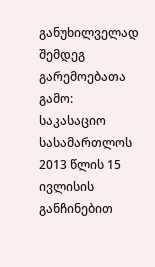განუხილველად შემდეგ გარემოებათა გამო:
საკასაციო სასამართლოს 2013 წლის 15 ივლისის განჩინებით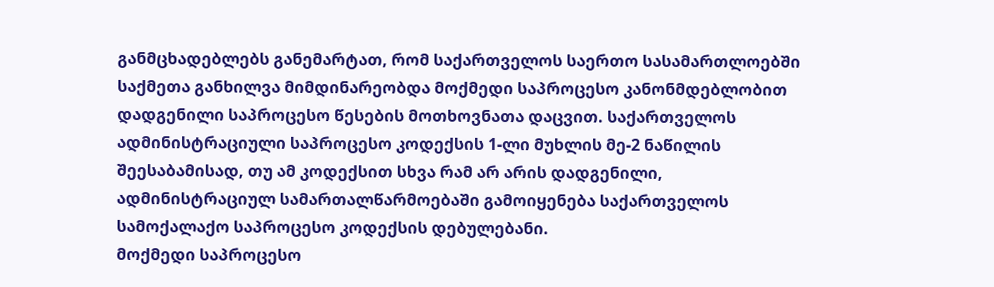განმცხადებლებს განემარტათ, რომ საქართველოს საერთო სასამართლოებში საქმეთა განხილვა მიმდინარეობდა მოქმედი საპროცესო კანონმდებლობით დადგენილი საპროცესო წესების მოთხოვნათა დაცვით. საქართველოს ადმინისტრაციული საპროცესო კოდექსის 1-ლი მუხლის მე-2 ნაწილის შეესაბამისად, თუ ამ კოდექსით სხვა რამ არ არის დადგენილი, ადმინისტრაციულ სამართალწარმოებაში გამოიყენება საქართველოს სამოქალაქო საპროცესო კოდექსის დებულებანი.
მოქმედი საპროცესო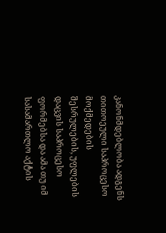კანონმდებლობა ადგენს თითოეული საპროცესო მოქმედების შესრულების, უფლების დაცვის საპროცესო ფორმებსა და ამა თუ იმ სასამართლო აქტის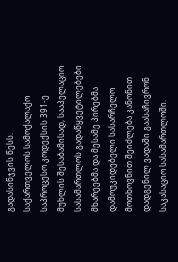გადასინჯვის წესს.
საქართველოს სამოქალაქო საპროცესო კოდექსის 391-ე მუხლის შესაბამისად, სააპელაციო სასამართლოს გადაწყვეტილებები მხარეებმა და მესამე პირებმა დამოუკიდებელი სასარჩელო მოთხოვნით შეიძლება კანონით დადგენილ ვადაში გაასაჩივრონ საკასაციო სასამართლოში.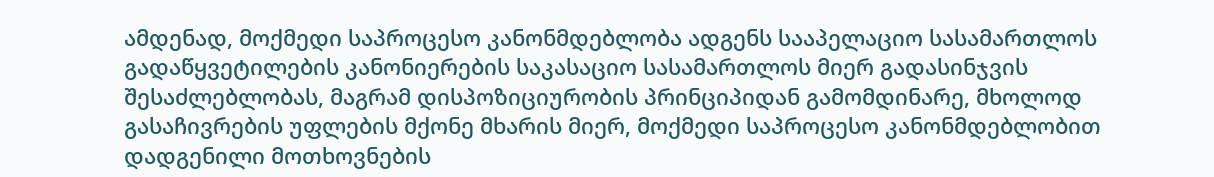ამდენად, მოქმედი საპროცესო კანონმდებლობა ადგენს სააპელაციო სასამართლოს გადაწყვეტილების კანონიერების საკასაციო სასამართლოს მიერ გადასინჯვის შესაძლებლობას, მაგრამ დისპოზიციურობის პრინციპიდან გამომდინარე, მხოლოდ გასაჩივრების უფლების მქონე მხარის მიერ, მოქმედი საპროცესო კანონმდებლობით დადგენილი მოთხოვნების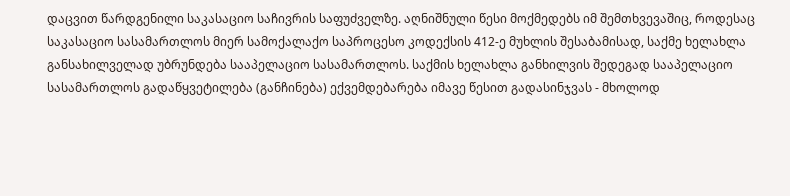დაცვით წარდგენილი საკასაციო საჩივრის საფუძველზე. აღნიშნული წესი მოქმედებს იმ შემთხვევაშიც, როდესაც საკასაციო სასამართლოს მიერ სამოქალაქო საპროცესო კოდექსის 412-ე მუხლის შესაბამისად, საქმე ხელახლა
განსახილველად უბრუნდება სააპელაციო სასამართლოს. საქმის ხელახლა განხილვის შედეგად სააპელაციო სასამართლოს გადაწყვეტილება (განჩინება) ექვემდებარება იმავე წესით გადასინჯვას - მხოლოდ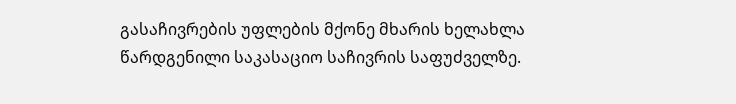გასაჩივრების უფლების მქონე მხარის ხელახლა წარდგენილი საკასაციო საჩივრის საფუძველზე.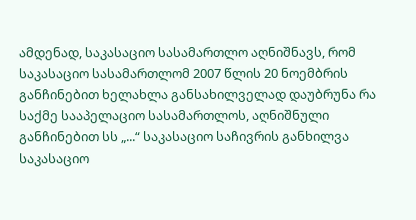ამდენად, საკასაციო სასამართლო აღნიშნავს, რომ საკასაციო სასამართლომ 2007 წლის 20 ნოემბრის განჩინებით ხელახლა განსახილველად დაუბრუნა რა საქმე სააპელაციო სასამართლოს, აღნიშნული განჩინებით სს „...“ საკასაციო საჩივრის განხილვა საკასაციო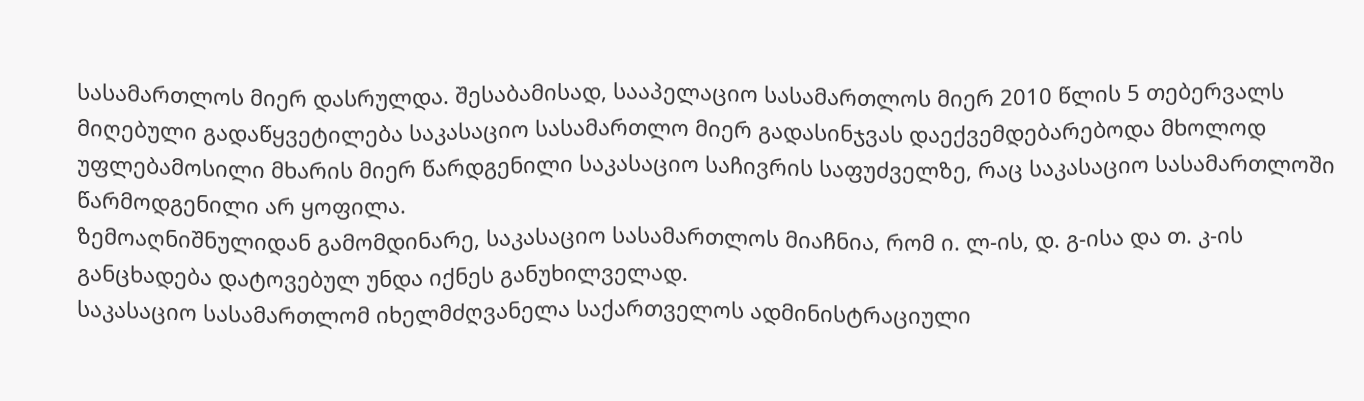სასამართლოს მიერ დასრულდა. შესაბამისად, სააპელაციო სასამართლოს მიერ 2010 წლის 5 თებერვალს მიღებული გადაწყვეტილება საკასაციო სასამართლო მიერ გადასინჯვას დაექვემდებარებოდა მხოლოდ უფლებამოსილი მხარის მიერ წარდგენილი საკასაციო საჩივრის საფუძველზე, რაც საკასაციო სასამართლოში წარმოდგენილი არ ყოფილა.
ზემოაღნიშნულიდან გამომდინარე, საკასაციო სასამართლოს მიაჩნია, რომ ი. ლ-ის, დ. გ-ისა და თ. კ-ის განცხადება დატოვებულ უნდა იქნეს განუხილველად.
საკასაციო სასამართლომ იხელმძღვანელა საქართველოს ადმინისტრაციული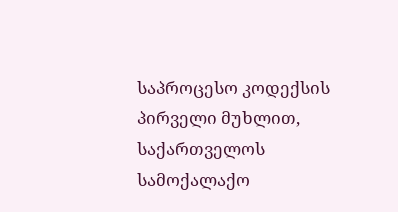საპროცესო კოდექსის პირველი მუხლით, საქართველოს სამოქალაქო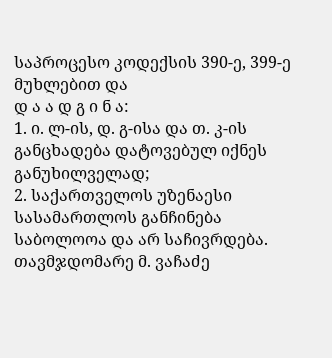საპროცესო კოდექსის 390-ე, 399-ე მუხლებით და
დ ა ა დ გ ი ნ ა:
1. ი. ლ-ის, დ. გ-ისა და თ. კ-ის განცხადება დატოვებულ იქნეს განუხილველად;
2. საქართველოს უზენაესი სასამართლოს განჩინება საბოლოოა და არ საჩივრდება.
თავმჯდომარე მ. ვაჩაძე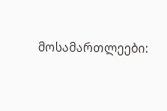მოსამართლეები: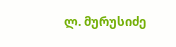ლ. მურუსიძე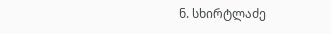ნ. სხირტლაძე